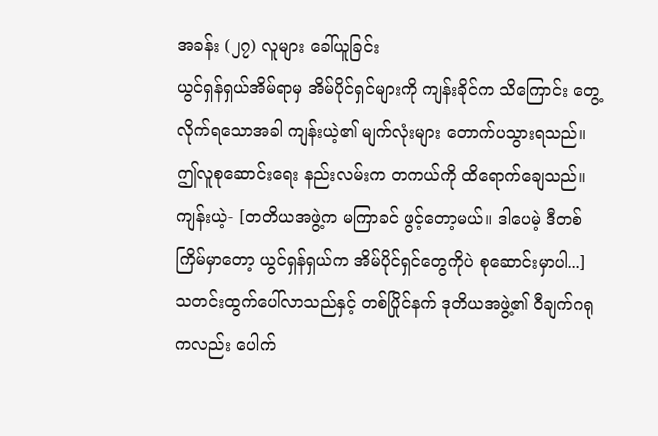အခန်း (၂၇) လူများ ခေါ်ယူခြင်း
ယွင်ရှန်ရှယ်အိမ်ရာမှ အိမ်ပိုင်ရှင်များကို ကျန်းခိုင်က သိကြောင်း တွေ့လိုက်ရသောအခါ ကျန်းယဲ့၏ မျက်လုံးများ တောက်ပသွားရသည်။ ဤလူစုဆောင်းရေး နည်းလမ်းက တကယ်ကို ထိရောက်ချေသည်။
ကျန်းယဲ့- [တတိယအဖွဲ့က မကြာခင် ဖွင့်တော့မယ်။ ဒါပေမဲ့ ဒီတစ်ကြိမ်မှာတော့ ယွင်ရှန်ရှယ်က အိမ်ပိုင်ရှင်တွေကိုပဲ စုဆောင်းမှာပါ...]
သတင်းထွက်ပေါ်လာသည်နှင့် တစ်ပြိုင်နက် ဒုတိယအဖွဲ့၏ ဝီချက်ဂရုကလည်း ပေါက်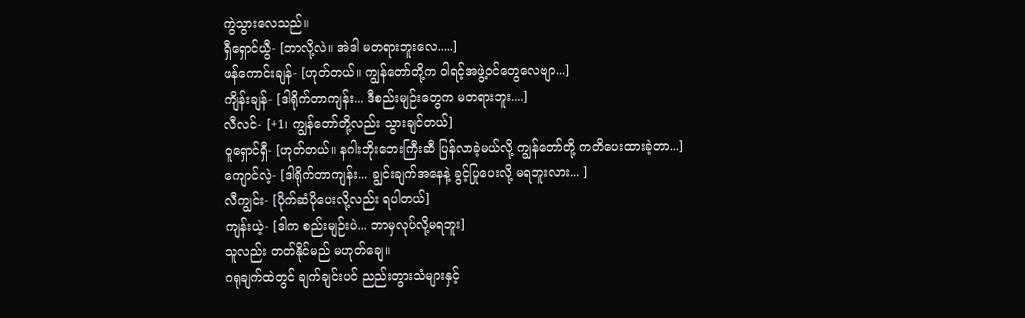ကွဲသွားလေသည်။
ရှီရှောင်ယွီ- [ဘာလို့လဲ။ အဲဒါ မတရားဘူးလေ.....]
ဖန်ကောင်းချန်- [ဟုတ်တယ်။ ကျွန်တော်တို့က ဝါရင့်အဖွဲ့ဝင်တွေလေဗျာ...]
ကျိန်းချန်- [ဒါရိုက်တာကျန်း... ဒီစည်းမျဉ်းတွေက မတရားဘူး....]
လီလင်- [+1၊ ကျွန်တော်တို့လည်း သွားချင်တယ်]
ဝူရှောင်ရှီ- [ဟုတ်တယ်။ နဂါးဘိုးဘေးကြီးဆီ ပြန်လာခဲ့မယ်လို့ ကျွန်တော်တို့ ကတိပေးထားခဲ့တာ...]
ကျောင်လဲ့- [ဒါရိုက်တာကျန်း... ချွင်းချက်အနေနဲ့ ခွင့်ပြုပေးလို့ မရဘူးလား... ]
လီကျွင်း- [ပိုက်ဆံပိုပေးလို့လည်း ရပါတယ်]
ကျန်းယဲ့- [ဒါက စည်းမျဉ်းပဲ... ဘာမှလုပ်လို့မရဘူး]
သူလည်း တတ်နိုင်မည် မဟုတ်ချေ။
ဂရုချက်ထဲတွင် ချက်ချင်းပင် ညည်းတွားသံများနှင့်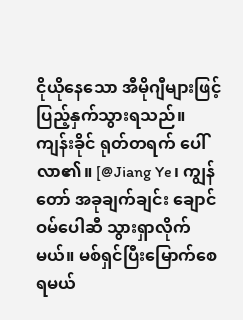ငိုယိုနေသော အီမိုဂျီများဖြင့် ပြည့်နှက်သွားရသည်။
ကျန်းခိုင် ရုတ်တရက် ပေါ်လာ၏။ [@Jiang Ye၊ ကျွန်တော် အခုချက်ချင်း ချောင်ဝမ်ပေါဆီ သွားရှာလိုက်မယ်။ မစ်ရှင်ပြီးမြောက်စေရမယ်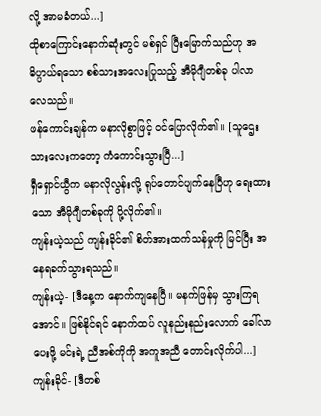လို့ အာမခံတယ်...]
ထိုစာကြောင်းနောက်ဆုံးတွင် မစ်ရှင် ပြီးမြောက်သည်ဟု အဓိပ္ပာယ်ရသော စစ်သားအလေးပြုသည့် အီမိုဂျီတစ်ခု ပါလာလေသည်။
ဖန်ကောင်းချန်က မနာလိုစွာဖြင့် ဝင်ပြောလိုက်၏။ [သူဌေးသားလေးကတော့ ကံကောင်းသွားပြီ...]
ရှီရှောင်ယွီက မနာလိုလွန်းလို့ ရုပ်တောင်ပျက်နေပြီဟု ရေးထားသော အီမိုဂျီတစ်ခုကို ပို့လိုက်၏။
ကျန်းယဲ့သည် ကျန်းခိုင်၏ စိတ်အားထက်သန်မှုကို မြင်ပြီး အနေရခက်သွားရသည်။
ကျန်းယဲ့- [ဒီနေ့က နောက်ကျနေပြီ။ မနက်ဖြန်မှ သွားကြရအောင်။ ဖြစ်နိုင်ရင် နောက်ထပ် လူနည်းနည်းလောက် ခေါ်လာပေးဖို့ မင်းရဲ့ ညီအစ်ကိုကို အကူအညီ တောင်းလိုက်ပါ...]
ကျန်းခိုင်- [ဒီတစ်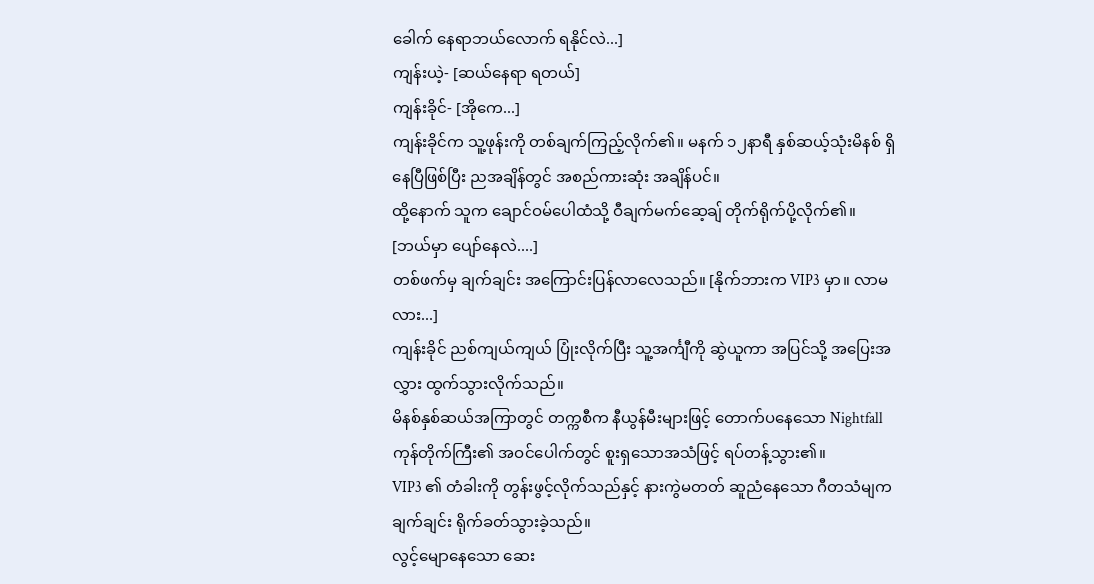ခေါက် နေရာဘယ်လောက် ရနိုင်လဲ...]
ကျန်းယဲ့- [ဆယ်နေရာ ရတယ်]
ကျန်းခိုင်- [အိုကေ...]
ကျန်းခိုင်က သူ့ဖုန်းကို တစ်ချက်ကြည့်လိုက်၏။ မနက် ၁၂နာရီ နှစ်ဆယ့်သုံးမိနစ် ရှိနေပြီဖြစ်ပြီး ညအချိန်တွင် အစည်ကားဆုံး အချိန်ပင်။
ထို့နောက် သူက ချောင်ဝမ်ပေါထံသို့ ဝီချက်မက်ဆေ့ချ် တိုက်ရိုက်ပို့လိုက်၏။
[ဘယ်မှာ ပျော်နေလဲ....]
တစ်ဖက်မှ ချက်ချင်း အကြောင်းပြန်လာလေသည်။ [နိုက်ဘားက VIP3 မှာ။ လာမလား...]
ကျန်းခိုင် ညစ်ကျယ်ကျယ် ပြုံးလိုက်ပြီး သူ့အင်္ကျီကို ဆွဲယူကာ အပြင်သို့ အပြေးအလွှား ထွက်သွားလိုက်သည်။
မိနစ်နှစ်ဆယ်အကြာတွင် တက္ကစီက နီယွန်မီးများဖြင့် တောက်ပနေသော Nightfall ကုန်တိုက်ကြီး၏ အဝင်ပေါက်တွင် စူးရှသောအသံဖြင့် ရပ်တန့်သွား၏။
VIP3 ၏ တံခါးကို တွန်းဖွင့်လိုက်သည်နှင့် နားကွဲမတတ် ဆူညံနေသော ဂီတသံမျက ချက်ချင်း ရိုက်ခတ်သွားခဲ့သည်။
လွင့်မျောနေသော ဆေး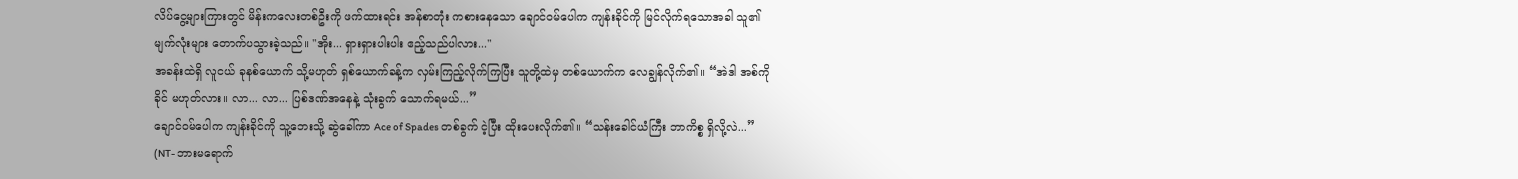လိပ်ငွေ့များကြားတွင် မိန်းကလေးတစ်ဦးကို ဖက်ထားရင်း အန်စာတုံး ကစားနေသော ချောင်ဝမ်ပေါက ကျန်းခိုင်ကို မြင်လိုက်ရသောအခါ သူ၏ မျက်လုံးများ တောက်ပသွားခဲ့သည်။ "အိုး... ရှားရှားပါးပါး ဧည့်သည်ပါလား..."
အခန်းထဲရှိ လူငယ် ခုနစ်ယောက် သို့မဟုတ် ရှစ်ယောက်ခန့်က လှမ်းကြည့်လိုက်ကြပြီး သူတို့ထဲမှ တစ်ယောက်က လေချွန်လိုက်၏။ “အဲဒါ အစ်ကိုခိုင် မဟုတ်လား။ လာ... လာ... ပြစ်ဒဏ်အနေနဲ့ သုံးခွက် သောက်ရမယ်...”
ချောင်ဝမ်ပေါက ကျန်းခိုင်ကို သူ့ဘေးသို့ ဆွဲခေါ်ကာ Ace of Spades တစ်ခွက် ငဲ့ပြီး ထိုးပေးလိုက်၏။ “သန်းခေါင်ယံကြီး ဘာကိစ္စ ရှိလို့လဲ...”
(NT- ဘားမရောက်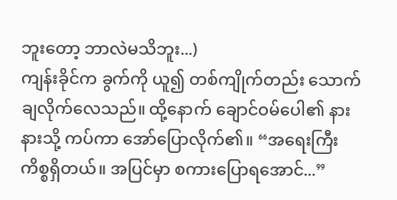ဘူးတော့ ဘာလဲမသိဘူး...)
ကျန်းခိုင်က ခွက်ကို ယူ၍ တစ်ကျိုက်တည်း သောက်ချလိုက်လေသည်။ ထို့နောက် ချောင်ဝမ်ပေါ၏ နားနားသို့ ကပ်ကာ အော်ပြောလိုက်၏။ “အရေးကြီး ကိစ္စရှိတယ်။ အပြင်မှာ စကားပြောရအောင်...”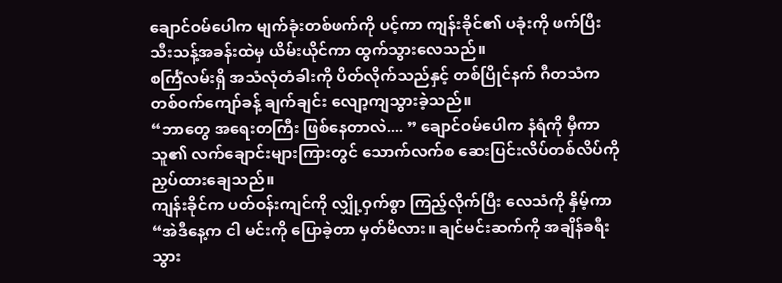ချောင်ဝမ်ပေါက မျက်ခုံးတစ်ဖက်ကို ပင့်ကာ ကျန်းခိုင်၏ ပခုံးကို ဖက်ပြီး သီးသန့်အခန်းထဲမှ ယိမ်းယိုင်ကာ ထွက်သွားလေသည်။
စင်္ကြံလမ်းရှိ အသံလုံတံခါးကို ပိတ်လိုက်သည်နှင့် တစ်ပြိုင်နက် ဂီတသံက တစ်ဝက်ကျော်ခန့် ချက်ချင်း လျော့ကျသွားခဲ့သည်။
“ဘာတွေ အရေးတကြီး ဖြစ်နေတာလဲ.... ” ချောင်ဝမ်ပေါက နံရံကို မှီကာ သူ၏ လက်ချောင်းများကြားတွင် သောက်လက်စ ဆေးပြင်းလိပ်တစ်လိပ်ကို ညှပ်ထားချေသည်။
ကျန်းခိုင်က ပတ်ဝန်းကျင်ကို လျှို့ဝှက်စွာ ကြည့်လိုက်ပြီး လေသံကို နှိမ့်ကာ “အဲဒီနေ့က ငါ မင်းကို ပြောခဲ့တာ မှတ်မိလား။ ချင်မင်းဆက်ကို အချိန်ခရီးသွား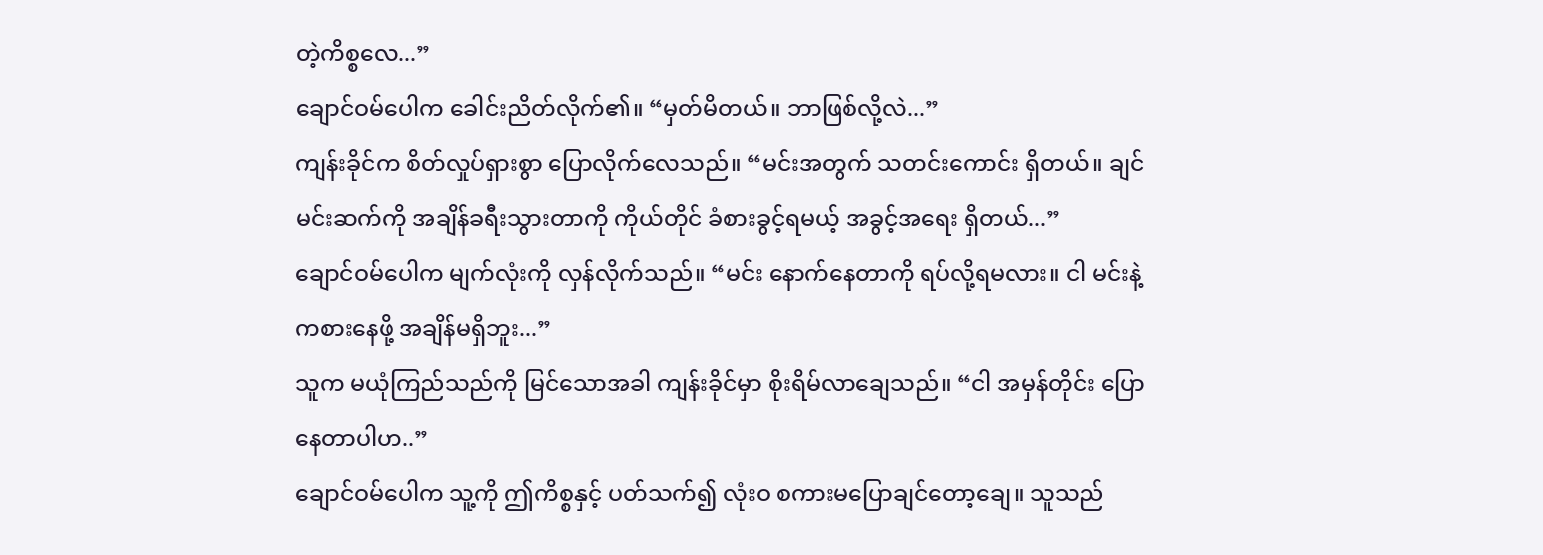တဲ့ကိစ္စလေ...”
ချောင်ဝမ်ပေါက ခေါင်းညိတ်လိုက်၏။ “မှတ်မိတယ်။ ဘာဖြစ်လို့လဲ...”
ကျန်းခိုင်က စိတ်လှုပ်ရှားစွာ ပြောလိုက်လေသည်။ “မင်းအတွက် သတင်းကောင်း ရှိတယ်။ ချင်မင်းဆက်ကို အချိန်ခရီးသွားတာကို ကိုယ်တိုင် ခံစားခွင့်ရမယ့် အခွင့်အရေး ရှိတယ်...”
ချောင်ဝမ်ပေါက မျက်လုံးကို လှန်လိုက်သည်။ “မင်း နောက်နေတာကို ရပ်လို့ရမလား။ ငါ မင်းနဲ့ ကစားနေဖို့ အချိန်မရှိဘူး...”
သူက မယုံကြည်သည်ကို မြင်သောအခါ ကျန်းခိုင်မှာ စိုးရိမ်လာချေသည်။ “ငါ အမှန်တိုင်း ပြောနေတာပါဟ..”
ချောင်ဝမ်ပေါက သူ့ကို ဤကိစ္စနှင့် ပတ်သက်၍ လုံးဝ စကားမပြောချင်တော့ချေ။ သူသည်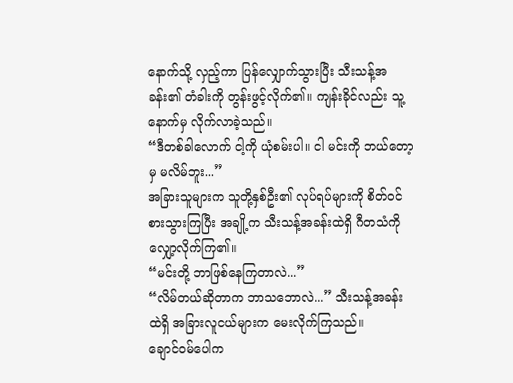နောက်သို့ လှည့်ကာ ပြန်လျှောက်သွားပြီး သီးသန့်အခန်း၏ တံခါးကို တွန်းဖွင့်လိုက်၏။ ကျန်းခိုင်လည်း သူ့နောက်မှ လိုက်လာခဲ့သည်။
“ဒီတစ်ခါလောက် ငါ့ကို ယုံစမ်းပါ။ ငါ မင်းကို ဘယ်တော့မှ မလိမ်ဘူး...”
အခြားသူများက သူတို့နှစ်ဦး၏ လုပ်ရပ်များကို စိတ်ဝင်စားသွားကြပြီး အချို့က သီးသန့်အခန်းထဲရှိ ဂီတသံကို လျှော့လိုက်ကြ၏။
“မင်းတို့ ဘာဖြစ်နေကြတာလဲ...”
“လိမ်တယ်ဆိုတာက ဘာသဘောလဲ...” သီးသန့်အခန်းထဲရှိ အခြားလူငယ်များက မေးလိုက်ကြသည်။
ချောင်ဝမ်ပေါက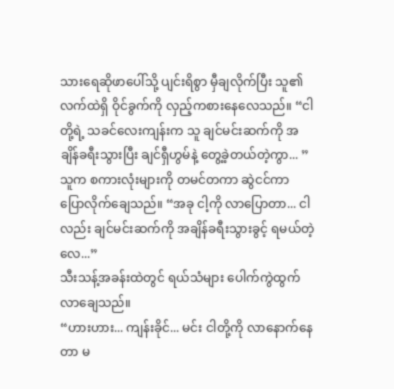သားရေဆိုဖာပေါ်သို့ ပျင်းရိစွာ မှီချလိုက်ပြီး သူ၏ လက်ထဲရှိ ဝိုင်ခွက်ကို လှည့်ကစားနေလေသည်။ “ငါတို့ရဲ့ သခင်လေးကျန်းက သူ ချင်မင်းဆက်ကို အချိန်ခရီးသွားပြီး ချင်ရှီဟွမ်နဲ့ တွေ့ခဲ့တယ်တဲ့ကွာ... ”
သူက စကားလုံးများကို တမင်တကာ ဆွဲငင်ကာ ပြောလိုက်ချေသည်။ “အခု ငါ့ကို လာပြောတာ... ငါလည်း ချင်မင်းဆက်ကို အချိန်ခရီးသွားခွင့် ရမယ်တဲ့လေ...”
သီးသန့်အခန်းထဲတွင် ရယ်သံများ ပေါက်ကွဲထွက်လာချေသည်။
“ဟားဟား... ကျန်းခိုင်... မင်း ငါတို့ကို လာနောက်နေတာ မ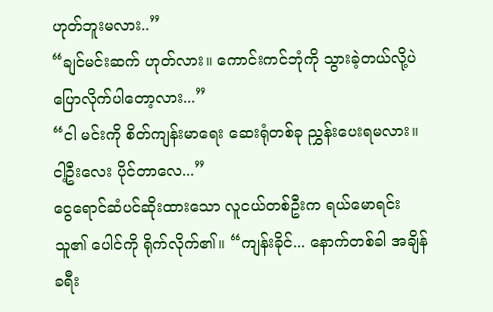ဟုတ်ဘူးမလား..”
“ချင်မင်းဆက် ဟုတ်လား။ ကောင်းကင်ဘုံကို သွားခဲ့တယ်လို့ပဲ ပြောလိုက်ပါတော့လား...”
“ငါ မင်းကို စိတ်ကျန်းမာရေး ဆေးရုံတစ်ခု ညွှန်းပေးရမလား။ ငါ့ဦးလေး ပိုင်တာလေ...”
ငွေရောင်ဆံပင်ဆိုးထားသော လူငယ်တစ်ဦးက ရယ်မောရင်း သူ၏ ပေါင်ကို ရိုက်လိုက်၏။ “ကျန်းခိုင်... နောက်တစ်ခါ အချိန်ခရီး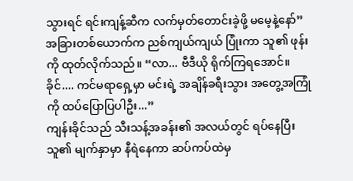သွားရင် ရင်းကျန့်ဆီက လက်မှတ်တောင်းခဲ့ဖို့ မမေ့နဲ့နော်”
အခြားတစ်ယောက်က ညစ်ကျယ်ကျယ် ပြုံးကာ သူ၏ ဖုန်းကို ထုတ်လိုက်သည်။ “လာ... ဗီဒီယို ရိုက်ကြရအောင်။ ခိုင်.... ကင်မရာရှေ့မှာ မင်းရဲ့ အချိန်ခရီးသွား အတွေ့အကြုံကို ထပ်ပြောပြပါဦး...”
ကျန်းခိုင်သည် သီးသန့်အခန်း၏ အလယ်တွင် ရပ်နေပြီး သူ၏ မျက်နှာမှာ နီရဲနေကာ ဆပ်ကပ်ထဲမှ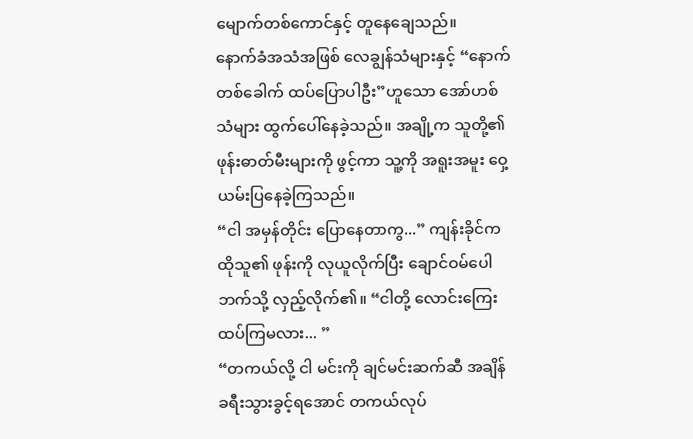မျောက်တစ်ကောင်နှင့် တူနေချေသည်။
နောက်ခံအသံအဖြစ် လေချွန်သံများနှင့် “နောက်တစ်ခေါက် ထပ်ပြောပါဦး”ဟူသော အော်ဟစ်သံများ ထွက်ပေါ်နေခဲ့သည်။ အချို့က သူတို့၏ ဖုန်းဓာတ်မီးများကို ဖွင့်ကာ သူ့ကို အရူးအမူး ဝှေ့ယမ်းပြနေခဲ့ကြသည်။
“ငါ အမှန်တိုင်း ပြောနေတာကွ...” ကျန်းခိုင်က ထိုသူ၏ ဖုန်းကို လုယူလိုက်ပြီး ချောင်ဝမ်ပေါဘက်သို့ လှည့်လိုက်၏။ “ငါတို့ လောင်းကြေးထပ်ကြမလား... ”
“တကယ်လို့ ငါ မင်းကို ချင်မင်းဆက်ဆီ အချိန်ခရီးသွားခွင့်ရအောင် တကယ်လုပ်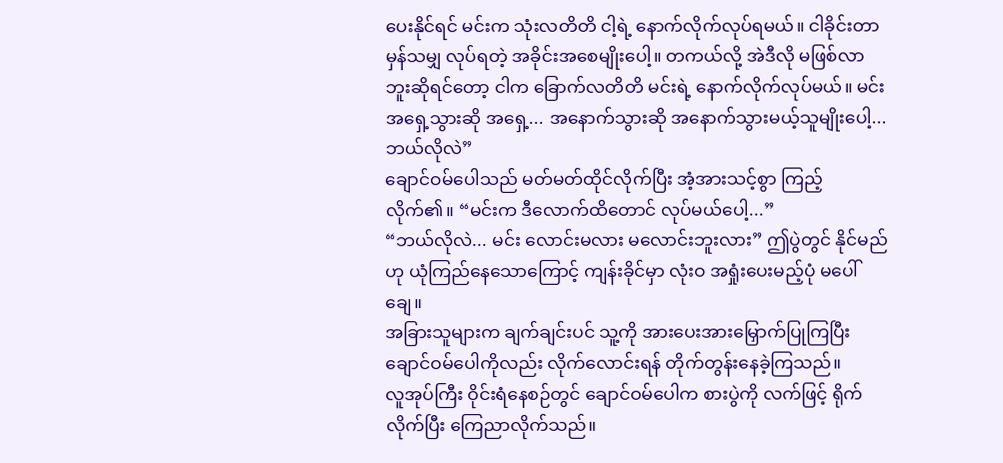ပေးနိုင်ရင် မင်းက သုံးလတိတိ ငါ့ရဲ့ နောက်လိုက်လုပ်ရမယ်။ ငါခိုင်းတာမှန်သမျှ လုပ်ရတဲ့ အခိုင်းအစေမျိုးပေါ့။ တကယ်လို့ အဲဒီလို မဖြစ်လာဘူးဆိုရင်တော့ ငါက ခြောက်လတိတိ မင်းရဲ့ နောက်လိုက်လုပ်မယ်။ မင်း အရှေ့သွားဆို အရှေ့... အနောက်သွားဆို အနောက်သွားမယ့်သူမျိုးပေါ့... ဘယ်လိုလဲ”
ချောင်ဝမ်ပေါသည် မတ်မတ်ထိုင်လိုက်ပြီး အံ့အားသင့်စွာ ကြည့်လိုက်၏။ “မင်းက ဒီလောက်ထိတောင် လုပ်မယ်ပေါ့...”
“ဘယ်လိုလဲ... မင်း လောင်းမလား မလောင်းဘူးလား” ဤပွဲတွင် နိုင်မည်ဟု ယုံကြည်နေသောကြောင့် ကျန်းခိုင်မှာ လုံးဝ အရှုံးပေးမည့်ပုံ မပေါ်ချေ။
အခြားသူများက ချက်ချင်းပင် သူ့ကို အားပေးအားမြှောက်ပြုကြပြီး ချောင်ဝမ်ပေါကိုလည်း လိုက်လောင်းရန် တိုက်တွန်းနေခဲ့ကြသည်။
လူအုပ်ကြီး ဝိုင်းရံနေစဉ်တွင် ချောင်ဝမ်ပေါက စားပွဲကို လက်ဖြင့် ရိုက်လိုက်ပြီး ကြေညာလိုက်သည်။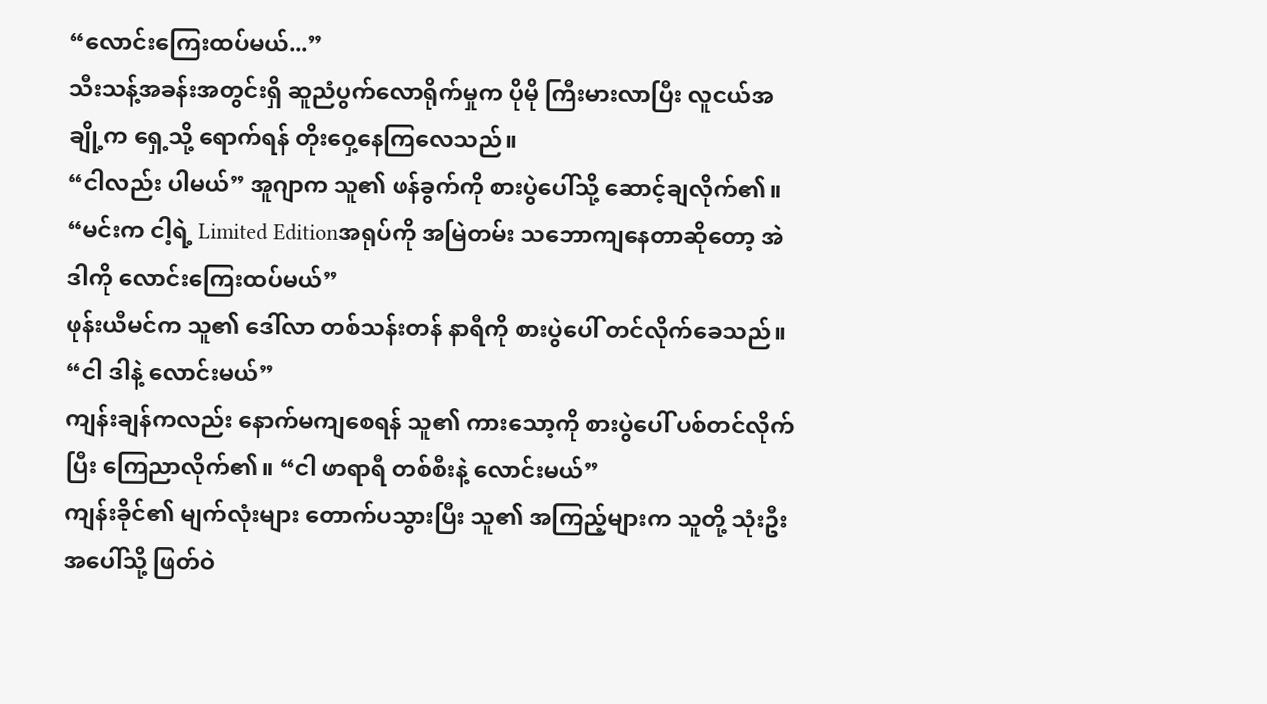“လောင်းကြေးထပ်မယ်...”
သီးသန့်အခန်းအတွင်းရှိ ဆူညံပွက်လောရိုက်မှုက ပိုမို ကြီးမားလာပြီး လူငယ်အချို့က ရှေ့သို့ ရောက်ရန် တိုးဝှေ့နေကြလေသည်။
“ငါလည်း ပါမယ်” အူဂျာက သူ၏ ဖန်ခွက်ကို စားပွဲပေါ်သို့ ဆောင့်ချလိုက်၏။ “မင်းက ငါ့ရဲ့ Limited Editionအရုပ်ကို အမြဲတမ်း သဘောကျနေတာဆိုတော့ အဲဒါကို လောင်းကြေးထပ်မယ်”
ဖုန်းယီမင်က သူ၏ ဒေါ်လာ တစ်သန်းတန် နာရီကို စားပွဲပေါ် တင်လိုက်ခေသည်။ “ငါ ဒါနဲ့ လောင်းမယ်”
ကျန်းချန်ကလည်း နောက်မကျစေရန် သူ၏ ကားသော့ကို စားပွဲပေါ် ပစ်တင်လိုက်ပြီး ကြေညာလိုက်၏။ “ငါ ဖာရာရီ တစ်စီးနဲ့ လောင်းမယ်”
ကျန်းခိုင်၏ မျက်လုံးများ တောက်ပသွားပြီး သူ၏ အကြည့်များက သူတို့ သုံးဦးအပေါ်သို့ ဖြတ်ဝဲ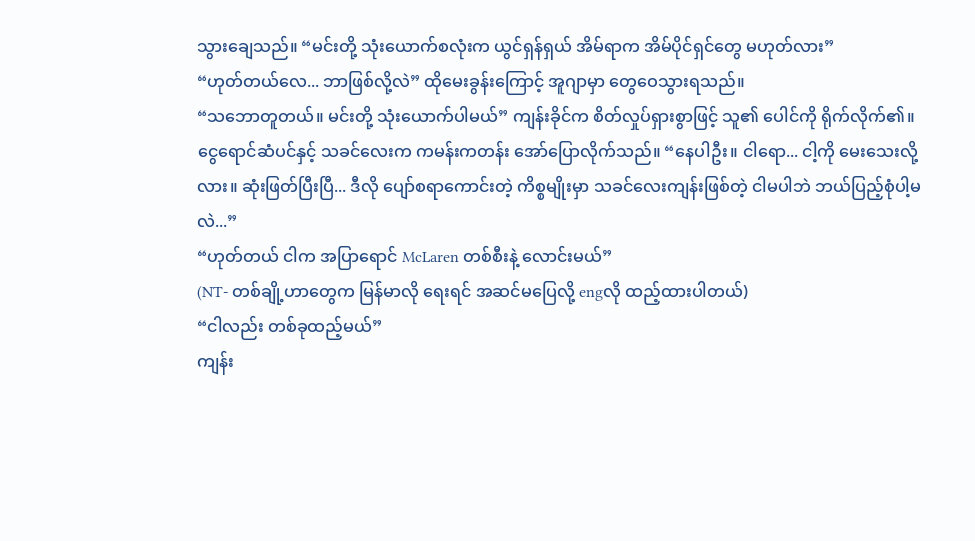သွားချေသည်။ “မင်းတို့ သုံးယောက်စလုံးက ယွင်ရှန်ရှယ် အိမ်ရာက အိမ်ပိုင်ရှင်တွေ မဟုတ်လား”
“ဟုတ်တယ်လေ... ဘာဖြစ်လို့လဲ” ထိုမေးခွန်းကြောင့် အူဂျာမှာ တွေဝေသွားရသည်။
“သဘောတူတယ်။ မင်းတို့ သုံးယောက်ပါမယ်” ကျန်းခိုင်က စိတ်လှုပ်ရှားစွာဖြင့် သူ၏ ပေါင်ကို ရိုက်လိုက်၏။
ငွေရောင်ဆံပင်နှင့် သခင်လေးက ကမန်းကတန်း အော်ပြောလိုက်သည်။ “နေပါဦး။ ငါရော... ငါ့ကို မေးသေးလို့လား။ ဆုံးဖြတ်ပြီးပြီ... ဒီလို ပျော်စရာကောင်းတဲ့ ကိစ္စမျိုးမှာ သခင်လေးကျန်းဖြစ်တဲ့ ငါမပါဘဲ ဘယ်ပြည့်စုံပါ့မလဲ...”
“ဟုတ်တယ် ငါက အပြာရောင် McLaren တစ်စီးနဲ့ လောင်းမယ်”
(NT- တစ်ချို့ဟာတွေက မြန်မာလို ရေးရင် အဆင်မပြေလို့ engလို ထည့်ထားပါတယ်)
“ငါလည်း တစ်ခုထည့်မယ်”
ကျန်း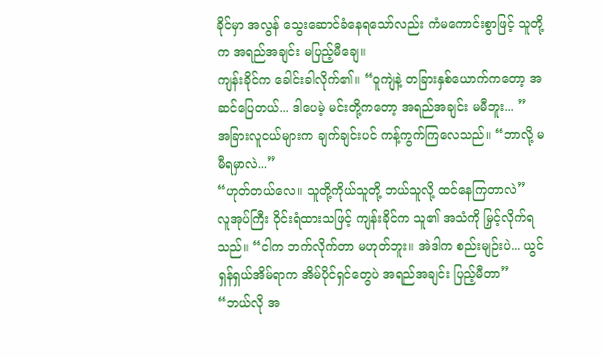ခိုင်မှာ အလွန် သွေးဆောင်ခံနေရသော်လည်း ကံမကောင်းစွာဖြင့် သူတို့က အရည်အချင်း မပြည့်မီချေ။
ကျန်းခိုင်က ခေါင်းခါလိုက်၏။ “ဝူကျဲနဲ့ တခြားနှစ်ယောက်ကတော့ အဆင်ပြေတယ်... ဒါပေမဲ့ မင်းတို့ကတော့ အရည်အချင်း မမီဘူး... ”
အခြားလူငယ်များက ချက်ချင်းပင် ကန့်ကွက်ကြလေသည်။ “ဘာလို့ မမီရမှာလဲ...”
“ဟုတ်တယ်လေ။ သူတို့ကိုယ်သူတို့ ဘယ်သူလို့ ထင်နေကြတာလဲ”
လူအုပ်ကြီး ဝိုင်းရံထားသဖြင့် ကျန်းခိုင်က သူ၏ အသံကို မြှင့်လိုက်ရသည်။ “ငါက ဘက်လိုက်တာ မဟုတ်ဘူး။ အဲဒါက စည်းမျဉ်းပဲ... ယွင်ရှန်ရှယ်အိမ်ရာက အိမ်ပိုင်ရှင်တွေပဲ အရည်အချင်း ပြည့်မီတာ”
“ဘယ်လို အ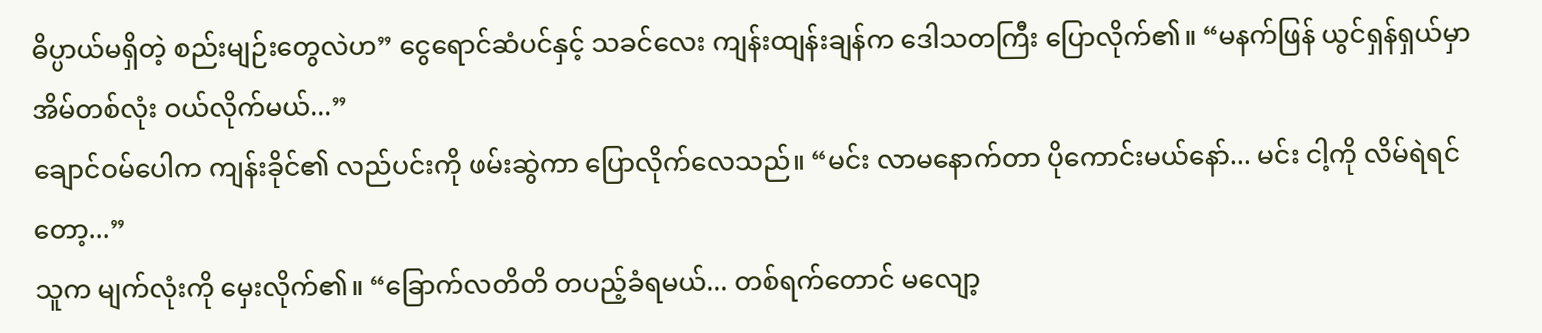ဓိပ္ပာယ်မရှိတဲ့ စည်းမျဉ်းတွေလဲဟ” ငွေရောင်ဆံပင်နှင့် သခင်လေး ကျန်းထျန်းချန်က ဒေါသတကြီး ပြောလိုက်၏။ “မနက်ဖြန် ယွင်ရှန်ရှယ်မှာ အိမ်တစ်လုံး ဝယ်လိုက်မယ်...”
ချောင်ဝမ်ပေါက ကျန်းခိုင်၏ လည်ပင်းကို ဖမ်းဆွဲကာ ပြောလိုက်လေသည်။ “မင်း လာမနောက်တာ ပိုကောင်းမယ်နော်... မင်း ငါ့ကို လိမ်ရဲရင်တော့...”
သူက မျက်လုံးကို မှေးလိုက်၏။ “ခြောက်လတိတိ တပည့်ခံရမယ်... တစ်ရက်တောင် မလျော့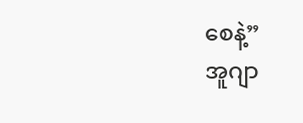စေနဲ့”
အူဂျာ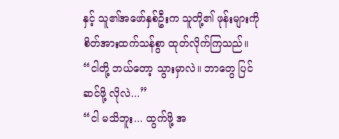နှင့် သူ၏အဖော်နှစ်ဦးက သူတို့၏ ဖုန်းများကို စိတ်အားထက်သန်စွာ ထုတ်လိုက်ကြသည်။ “ငါတို့ ဘယ်တော့ သွားမှာလဲ။ ဘာတွေ ပြင်ဆင်ဖို့ လိုလဲ...”
“ငါ မသိဘူး... ထွက်ဖို့ အ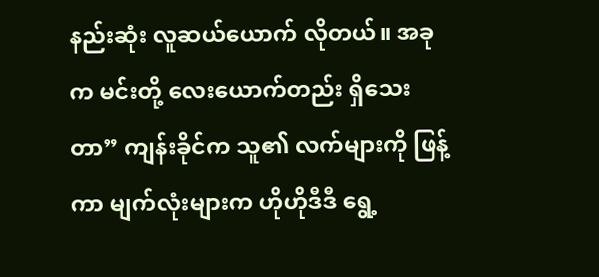နည်းဆုံး လူဆယ်ယောက် လိုတယ်။ အခုက မင်းတို့ လေးယောက်တည်း ရှိသေးတာ” ကျန်းခိုင်က သူ၏ လက်များကို ဖြန့်ကာ မျက်လုံးများက ဟိုဟိုဒီဒီ ရွေ့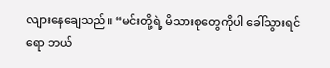လျားနေချေသည်။ “မင်းတို့ရဲ့ မိသားစုတွေကိုပါ ခေါ်သွားရင်ရော ဘယ်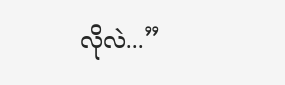လိုလဲ...”